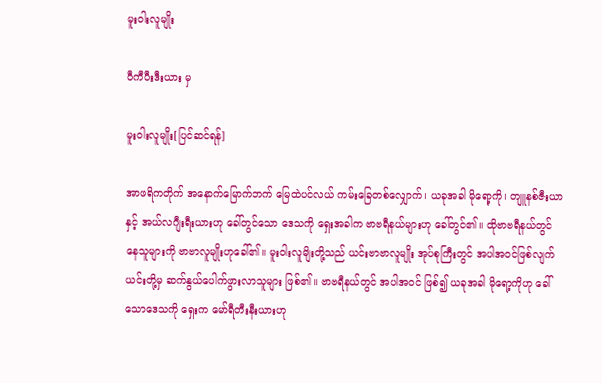မူးဝါးလူမျိုး

ဝီကီပီးဒီးယား မှ

မူးဝါးလူမျိုး[ပြင်ဆင်ရန်]

အာဖရိကတိုက် အနောက်မြောက်ဘက် မြေထဲပင်လယ် ကမ်းခြေတစ်လျှောက်၊ ယခုအခါ မိုရော့ကို၊ တျူနစ်ဇီးယာနှင့် အယ်လဂျီးရီးယားဟု ခေါ်တွင်သော ဒေသကို ရှေးအခါက ဗာဗရီနယ်များဟု ခေါ်တွင်၏။ ထိုဗာဗရီနယ်တွင် နေသူများကို ဗာဗာလူမျိုးဟုခေါ်၏။ မူးဝါးလူမျိးတို့သည် ယင်းဗာဗာလူမျိုး အုပ်စုကြီးတွင် အပါအဝင်ဖြစ်လျက် ယင်းတို့မှ ဆက်နွယ်ပေါက်ဖွားလာသူများ ဖြစ်၏။ ဗာဗရီနယ်တွင် အပါအဝင် ဖြစ်၍ ယခုအခါ မိုရော့ကိုဟု ခေါ်သောဒေသကို ရှေးက မော်ရီတီးနီးယားဟု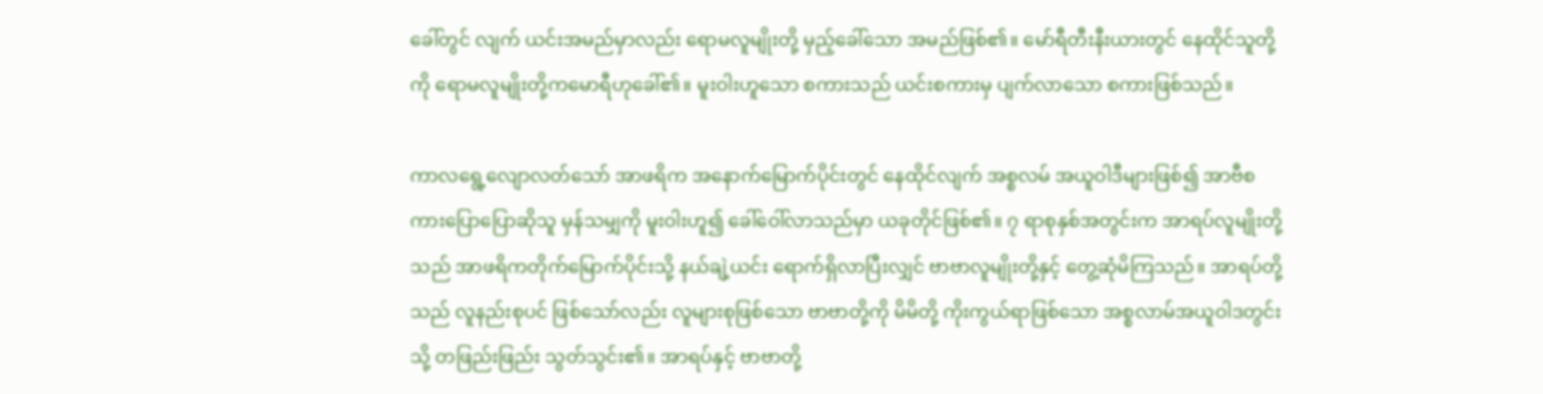ခေါ်တွင် လျက် ယင်းအမည်မှာလည်း ရောမလူမျိုးတို့ မှည့်ခေါ်သော အမည်ဖြစ်၏။ မော်ရီတီးနီးယားတွင် နေထိုင်သူတို့ကို ရောမလူမျိုးတို့ကမောရီဟုခေါ်၏။ မူးဝါးဟူသော စကားသည် ယင်းစကားမှ ပျက်လာသော စကားဖြစ်သည်။

ကာလရွေ့လျောလတ်သော် အာဖရိက အနောက်မြောက်ပိုင်းတွင် နေထိုင်လျက် အစ္စလမ် အယူဝါဒီများဖြစ်၍ အာဗီစကားပြောပြောဆိုသူ မှန်သမျှကို မူးဝါးဟူ၍ ခေါ်ဝေါ်လာသည်မှာ ယခုတိုင်ဖြစ်၏။ ၇ ရာစုနှစ်အတွင်းက အာရပ်လူမျိုးတို့သည် အာဖရိကတိုက်မြောက်ပိုင်းသို့ နယ်ချဲ့ယင်း ရောက်ရှိလာပြီးလျှင် ဗာဗာလူမျိုးတို့နှင့် တွေ့ဆုံမိကြသည်။ အာရပ်တို့သည် လူနည်းစုပင် ဖြစ်သော်လည်း လူများစုဖြစ်သော ဗာဗာတို့ကို မိမိတို့ ကိုးကွယ်ရာဖြစ်သော အစ္စလာမ်အယူဝါဒတွင်းသို့ တဖြည်းဖြည်း သွတ်သွင်း၏။ အာရပ်နှင့် ဗာဗာတို့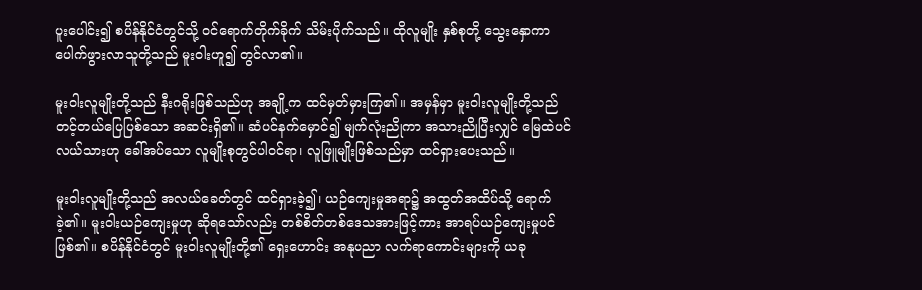ပူးပေါင်း၍ စပိန်နိုင်ငံတွင်သို့ ဝင်ရောက်တိုက်ခိုက် သိမ်းပိုက်သည်။ ထိုလူမျိုး နှစ်စုတို့ သွေးနှောကာ ပေါက်ဖွားလာသူတို့သည် မူးဝါးဟူ၍ တွင်လာ၏။

မူးဝါးလူမျိုးတို့သည် နီးဂရိုးဖြစ်သည်ဟု အချို့က ထင်မှတ်မှားကြ၏။ အမှန်မှာ မူးဝါးလူမျိုးတို့သည် တင့်တယ်ပြေပြစ်သော အဆင်းရှိ၏။ ဆံပင်နက်မှောင်၍ မျက်လုံးညိုကာ အသားညိုပြီးလျှင် မြေထဲပင်လယ်သားဟု ခေါ်အပ်သော လူမျိုးစုတွင်ပါဝင်ရာ၊ လူဖြူမျိုးဖြစ်သည်မှာ ထင်ရှားပေးသည်။

မူးဝါးလူမျိုးတို့သည် အလယ်ခေတ်တွင် ထင်ရှားခဲ့၍၊ ယဉ်ကျေးမှုအရာ၌ အထွတ်အထိပ်သို့ ရောက်ခဲ့၏။ မူးဝါးယဉ်ကျေးမှုဟု ဆိုရသော်လည်း တစ်စိတ်တစ်ဒေသအားဖြင့်ကား အာရပ်ယဉ်ကျေးမှုပင် ဖြစ်၏။ စပိန်နိုင်ငံတွင် မူးဝါးလူမျိုးတို့၏ ရှေးဟောင်း အနုပညာ လက်ရာကောင်းများကို ယခု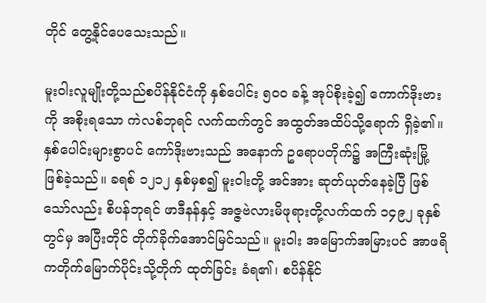တိုင် တွေ့နိုင်ပေသေးသည်။

မူးဝါးလူမျိုးတို့သည်စပိန်နိုင်ငံကို နှစ်ပေါင်း ၅ဝဝ ခန့် အုပ်စိုးခဲ့၍ ကောက်ဒိုးဗားကို အစိုးရသော ကဲလစ်ဘုရင် လက်ထက်တွင် အထွတ်အထိပ်သို့ရောက် ရှိခဲ့၏။ နှစ်ပေါင်းများစွာပင် ကော်ဒိုးဗားသည် အနောက် ဥရောပတိုက်၌ အကြီးဆုံးမြို့ ဖြစ်ခဲ့သည်။ ခရစ် ၁၂၁၂ နှစ်မှစ၍ မူးဝါးတို့ အင်အား ဆုတ်ယုတ်နေခဲ့ပြီ ဖြစ်သော်လည်း စိပန်ဘုရင် ဖာဒီနန်နှင့် အဇ္ဇဗဲလားမိဖုရားတို့လက်ထက် ၁၄၉၂ ခုနှစ်တွင်မှ အပြီးတိုင် တိုက်ခိုက်အောင်မြင်သည်။ မူးဝါး အမြောက်အမြားပင် အာဖရိကတိုက်မြောက်ပိုင်းသို့တိုက် ထုတ်ခြင်း ခံရ၏၊ စပိန်နိုင်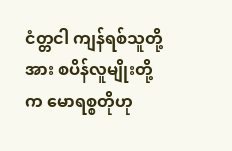ငံတ္တငါ ကျန်ရစ်သူတို့အား စပိန်လူမျိုးတို့က မောရစ္စတိုဟု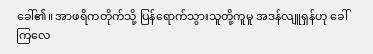ခေါ်၏။ အာဖရိကတိုက်သို့ ပြန်ရောက်သွားသူတို့ကူမူ အဒန်လျူရှန်ဟု ခေါ်ကြလေ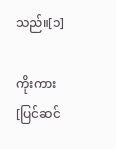သည်။[၁]

ကိုးကား[ပြင်ဆင်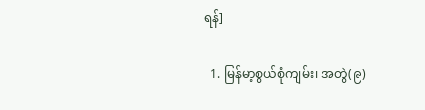ရန်]

  1. မြန်မာ့စွယ်စုံကျမ်း၊ အတွဲ(၉)